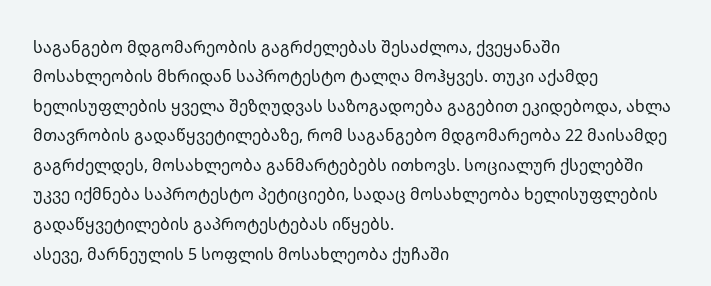საგანგებო მდგომარეობის გაგრძელებას შესაძლოა, ქვეყანაში მოსახლეობის მხრიდან საპროტესტო ტალღა მოჰყვეს. თუკი აქამდე ხელისუფლების ყველა შეზღუდვას საზოგადოება გაგებით ეკიდებოდა, ახლა მთავრობის გადაწყვეტილებაზე, რომ საგანგებო მდგომარეობა 22 მაისამდე გაგრძელდეს, მოსახლეობა განმარტებებს ითხოვს. სოციალურ ქსელებში უკვე იქმნება საპროტესტო პეტიციები, სადაც მოსახლეობა ხელისუფლების გადაწყვეტილების გაპროტესტებას იწყებს.
ასევე, მარნეულის 5 სოფლის მოსახლეობა ქუჩაში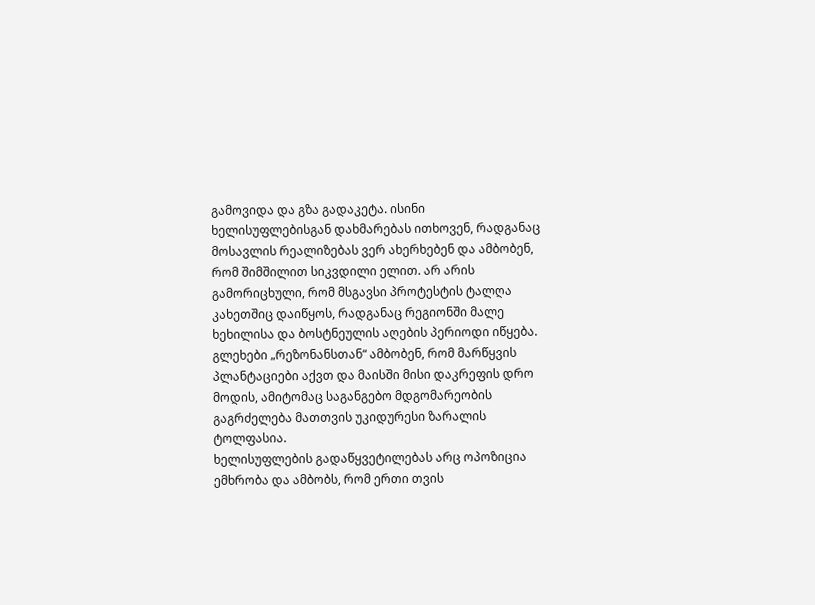გამოვიდა და გზა გადაკეტა. ისინი ხელისუფლებისგან დახმარებას ითხოვენ, რადგანაც მოსავლის რეალიზებას ვერ ახერხებენ და ამბობენ, რომ შიმშილით სიკვდილი ელით. არ არის გამორიცხული, რომ მსგავსი პროტესტის ტალღა კახეთშიც დაიწყოს, რადგანაც რეგიონში მალე ხეხილისა და ბოსტნეულის აღების პერიოდი იწყება. გლეხები „რეზონანსთან“ ამბობენ, რომ მარწყვის პლანტაციები აქვთ და მაისში მისი დაკრეფის დრო მოდის, ამიტომაც საგანგებო მდგომარეობის გაგრძელება მათთვის უკიდურესი ზარალის ტოლფასია.
ხელისუფლების გადაწყვეტილებას არც ოპოზიცია ემხრობა და ამბობს, რომ ერთი თვის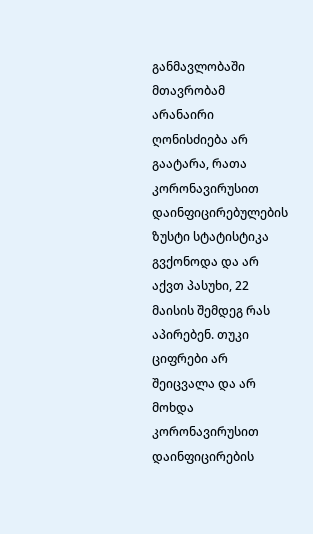განმავლობაში მთავრობამ არანაირი ღონისძიება არ გაატარა, რათა კორონავირუსით დაინფიცირებულების ზუსტი სტატისტიკა გვქონოდა და არ აქვთ პასუხი, 22 მაისის შემდეგ რას აპირებენ. თუკი ციფრები არ შეიცვალა და არ მოხდა კორონავირუსით დაინფიცირების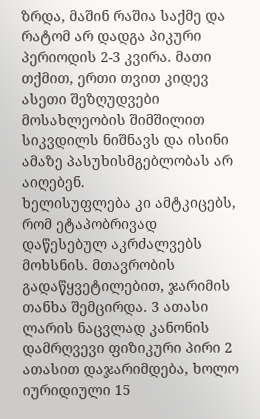ზრდა, მაშინ რაშია საქმე და რატომ არ დადგა პიკური პერიოდის 2-3 კვირა. მათი თქმით, ერთი თვით კიდევ ასეთი შეზღუდვები მოსახლეობის შიმშილით სიკვდილს ნიშნავს და ისინი ამაზე პასუხისმგებლობას არ აიღებენ.
ხელისუფლება კი ამტკიცებს, რომ ეტაპობრივად დაწესებულ აკრძალვებს მოხსნის. მთავრობის გადაწყვეტილებით, ჯარიმის თანხა შემცირდა. 3 ათასი ლარის ნაცვლად კანონის დამრღვევი ფიზიკური პირი 2 ათასით დაჯარიმდება, ხოლო იურიდიული 15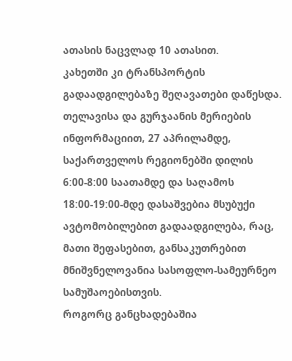ათასის ნაცვლად 10 ათასით.
კახეთში კი ტრანსპორტის გადაადგილებაზე შეღავათები დაწესდა. თელავისა და გურჯაანის მერიების ინფორმაციით, 27 აპრილამდე, საქართველოს რეგიონებში დილის 6:00-8:00 საათამდე და საღამოს 18:00-19:00-მდე დასაშვებია მსუბუქი ავტომობილებით გადაადგილება, რაც, მათი შეფასებით, განსაკუთრებით მნიშვნელოვანია სასოფლო-სამეურნეო სამუშაოებისთვის.
როგორც განცხადებაშია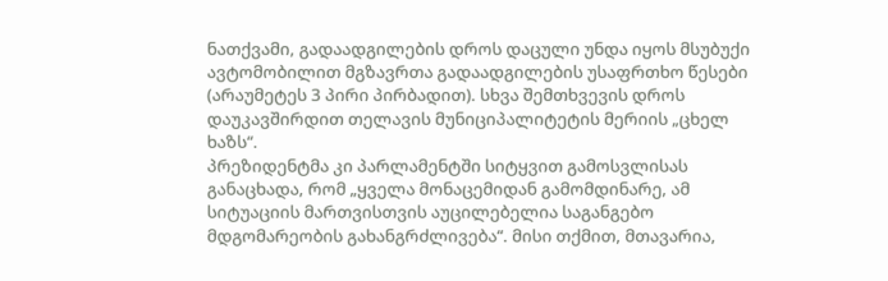ნათქვამი, გადაადგილების დროს დაცული უნდა იყოს მსუბუქი ავტომობილით მგზავრთა გადაადგილების უსაფრთხო წესები (არაუმეტეს 3 პირი პირბადით). სხვა შემთხვევის დროს დაუკავშირდით თელავის მუნიციპალიტეტის მერიის „ცხელ ხაზს“.
პრეზიდენტმა კი პარლამენტში სიტყვით გამოსვლისას განაცხადა, რომ „ყველა მონაცემიდან გამომდინარე, ამ სიტუაციის მართვისთვის აუცილებელია საგანგებო მდგომარეობის გახანგრძლივება“. მისი თქმით, მთავარია,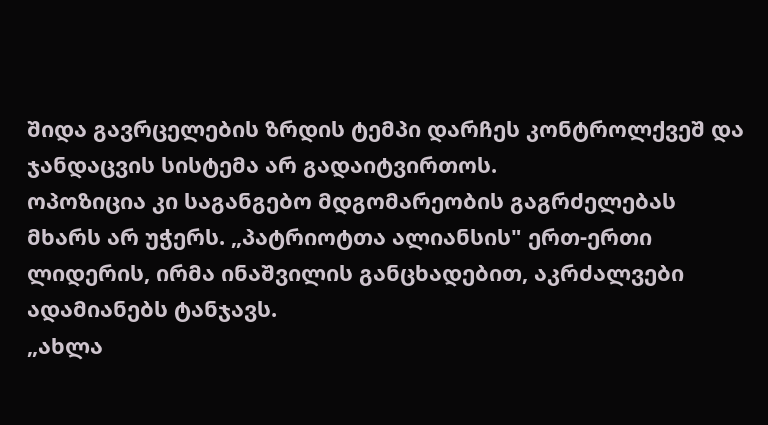შიდა გავრცელების ზრდის ტემპი დარჩეს კონტროლქვეშ და ჯანდაცვის სისტემა არ გადაიტვირთოს.
ოპოზიცია კი საგანგებო მდგომარეობის გაგრძელებას მხარს არ უჭერს. „პატრიოტთა ალიანსის" ერთ-ერთი ლიდერის, ირმა ინაშვილის განცხადებით, აკრძალვები ადამიანებს ტანჯავს.
„ახლა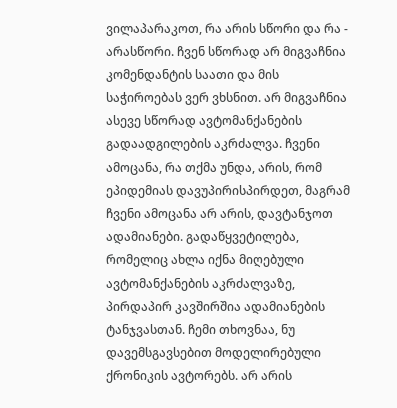ვილაპარაკოთ, რა არის სწორი და რა - არასწორი. ჩვენ სწორად არ მიგვაჩნია კომენდანტის საათი და მის საჭიროებას ვერ ვხსნით. არ მიგვაჩნია ასევე სწორად ავტომანქანების გადაადგილების აკრძალვა. ჩვენი ამოცანა, რა თქმა უნდა, არის, რომ ეპიდემიას დავუპირისპირდეთ, მაგრამ ჩვენი ამოცანა არ არის, დავტანჯოთ ადამიანები. გადაწყვეტილება, რომელიც ახლა იქნა მიღებული ავტომანქანების აკრძალვაზე, პირდაპირ კავშირშია ადამიანების ტანჯვასთან. ჩემი თხოვნაა, ნუ დავემსგავსებით მოდელირებული ქრონიკის ავტორებს. არ არის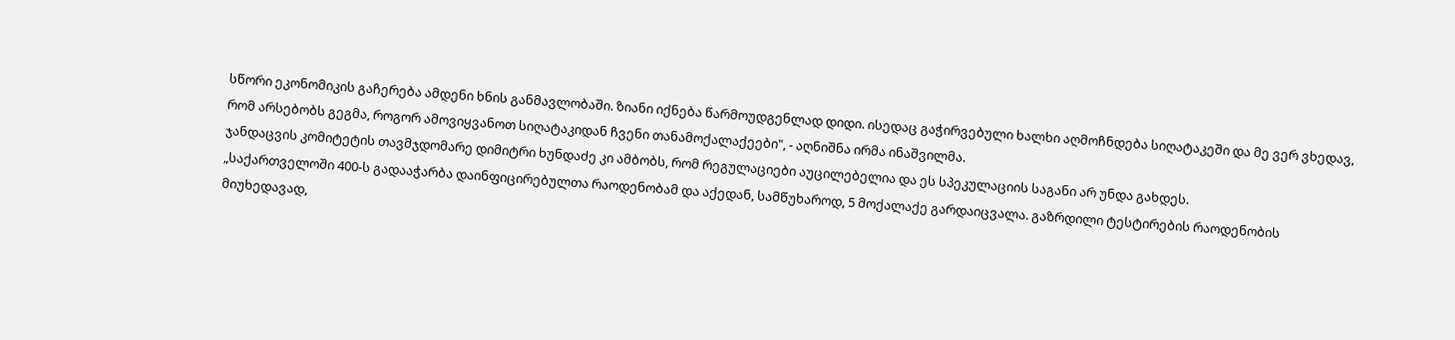სწორი ეკონომიკის გაჩერება ამდენი ხნის განმავლობაში. ზიანი იქნება წარმოუდგენლად დიდი. ისედაც გაჭირვებული ხალხი აღმოჩნდება სიღატაკეში და მე ვერ ვხედავ, რომ არსებობს გეგმა, როგორ ამოვიყვანოთ სიღატაკიდან ჩვენი თანამოქალაქეები", - აღნიშნა ირმა ინაშვილმა.
ჯანდაცვის კომიტეტის თავმჯდომარე დიმიტრი ხუნდაძე კი ამბობს, რომ რეგულაციები აუცილებელია და ეს სპეკულაციის საგანი არ უნდა გახდეს.
„საქართველოში 400-ს გადააჭარბა დაინფიცირებულთა რაოდენობამ და აქედან, სამწუხაროდ, 5 მოქალაქე გარდაიცვალა. გაზრდილი ტესტირების რაოდენობის მიუხედავად,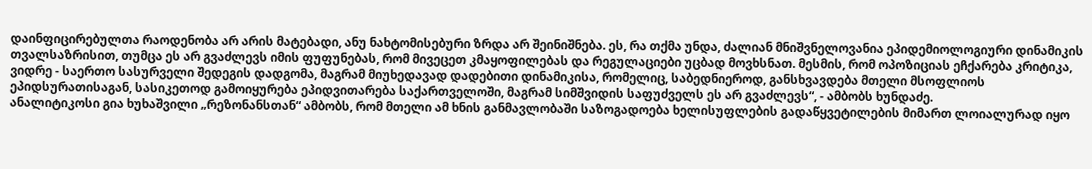დაინფიცირებულთა რაოდენობა არ არის მატებადი, ანუ ნახტომისებური ზრდა არ შეინიშნება. ეს, რა თქმა უნდა, ძალიან მნიშვნელოვანია ეპიდემიოლოგიური დინამიკის თვალსაზრისით, თუმცა ეს არ გვაძლევს იმის ფუფუნებას, რომ მივეცეთ კმაყოფილებას და რეგულაციები უცბად მოვხსნათ. მესმის, რომ ოპოზიციას ეჩქარება კრიტიკა, ვიდრე - საერთო სასურველი შედეგის დადგომა, მაგრამ მიუხედავად დადებითი დინამიკისა, რომელიც, საბედნიეროდ, განსხვავდება მთელი მსოფლიოს ეპიდსურათისაგან, სასიკეთოდ გამოიყურება ეპიდვითარება საქართველოში, მაგრამ სიმშვიდის საფუძველს ეს არ გვაძლევს“, - ამბობს ხუნდაძე.
ანალიტიკოსი გია ხუხაშვილი „რეზონანსთან“ ამბობს, რომ მთელი ამ ხნის განმავლობაში საზოგადოება ხელისუფლების გადაწყვეტილების მიმართ ლოიალურად იყო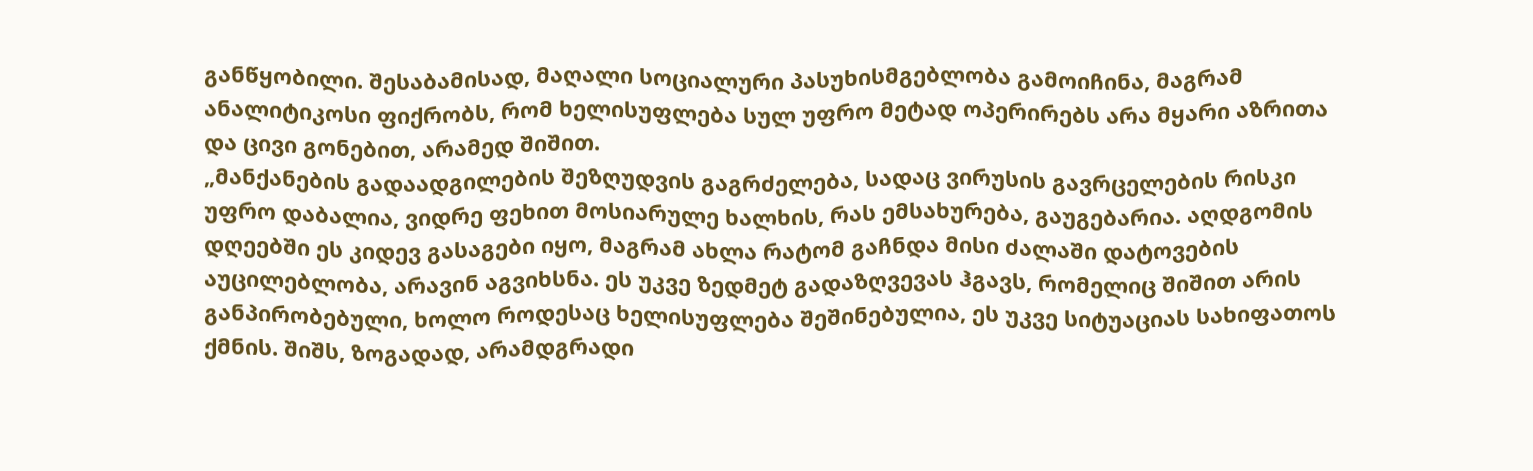განწყობილი. შესაბამისად, მაღალი სოციალური პასუხისმგებლობა გამოიჩინა, მაგრამ ანალიტიკოსი ფიქრობს, რომ ხელისუფლება სულ უფრო მეტად ოპერირებს არა მყარი აზრითა და ცივი გონებით, არამედ შიშით.
„მანქანების გადაადგილების შეზღუდვის გაგრძელება, სადაც ვირუსის გავრცელების რისკი უფრო დაბალია, ვიდრე ფეხით მოსიარულე ხალხის, რას ემსახურება, გაუგებარია. აღდგომის დღეებში ეს კიდევ გასაგები იყო, მაგრამ ახლა რატომ გაჩნდა მისი ძალაში დატოვების აუცილებლობა, არავინ აგვიხსნა. ეს უკვე ზედმეტ გადაზღვევას ჰგავს, რომელიც შიშით არის განპირობებული, ხოლო როდესაც ხელისუფლება შეშინებულია, ეს უკვე სიტუაციას სახიფათოს ქმნის. შიშს, ზოგადად, არამდგრადი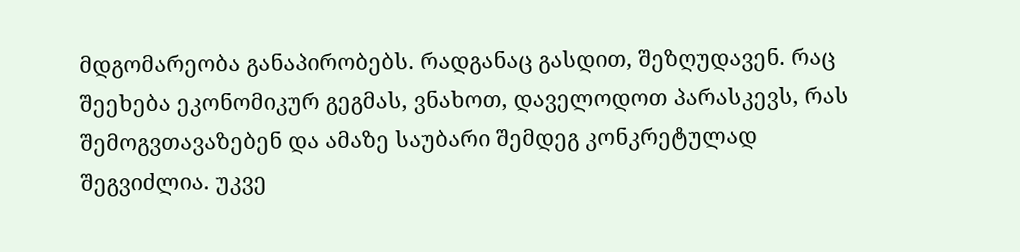მდგომარეობა განაპირობებს. რადგანაც გასდით, შეზღუდავენ. რაც შეეხება ეკონომიკურ გეგმას, ვნახოთ, დაველოდოთ პარასკევს, რას შემოგვთავაზებენ და ამაზე საუბარი შემდეგ კონკრეტულად შეგვიძლია. უკვე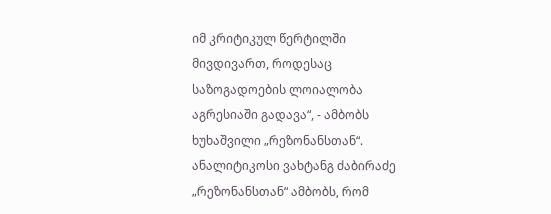იმ კრიტიკულ წერტილში მივდივართ, როდესაც საზოგადოების ლოიალობა აგრესიაში გადავა“, - ამბობს ხუხაშვილი „რეზონანსთან“.
ანალიტიკოსი ვახტანგ ძაბირაძე „რეზონანსთან“ ამბობს, რომ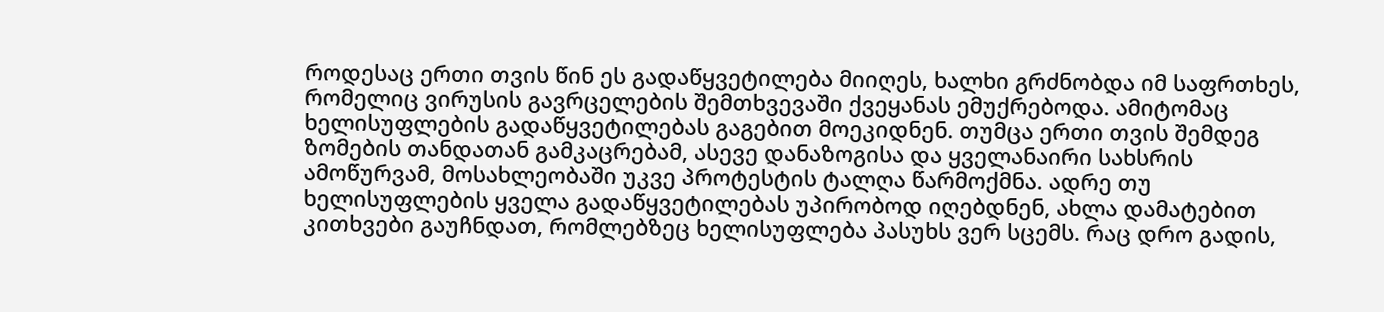როდესაც ერთი თვის წინ ეს გადაწყვეტილება მიიღეს, ხალხი გრძნობდა იმ საფრთხეს, რომელიც ვირუსის გავრცელების შემთხვევაში ქვეყანას ემუქრებოდა. ამიტომაც ხელისუფლების გადაწყვეტილებას გაგებით მოეკიდნენ. თუმცა ერთი თვის შემდეგ ზომების თანდათან გამკაცრებამ, ასევე დანაზოგისა და ყველანაირი სახსრის ამოწურვამ, მოსახლეობაში უკვე პროტესტის ტალღა წარმოქმნა. ადრე თუ ხელისუფლების ყველა გადაწყვეტილებას უპირობოდ იღებდნენ, ახლა დამატებით კითხვები გაუჩნდათ, რომლებზეც ხელისუფლება პასუხს ვერ სცემს. რაც დრო გადის,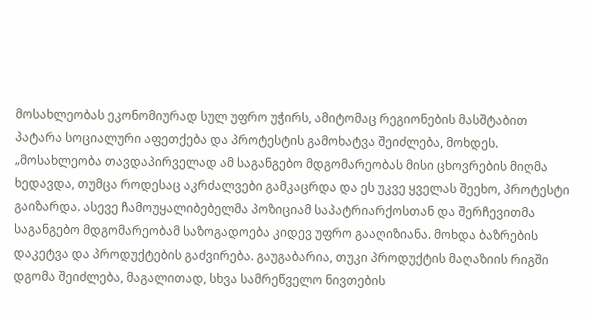მოსახლეობას ეკონომიურად სულ უფრო უჭირს, ამიტომაც რეგიონების მასშტაბით პატარა სოციალური აფეთქება და პროტესტის გამოხატვა შეიძლება, მოხდეს.
„მოსახლეობა თავდაპირველად ამ საგანგებო მდგომარეობას მისი ცხოვრების მიღმა ხედავდა, თუმცა როდესაც აკრძალვები გამკაცრდა და ეს უკვე ყველას შეეხო, პროტესტი გაიზარდა. ასევე ჩამოუყალიბებელმა პოზიციამ საპატრიარქოსთან და შერჩევითმა საგანგებო მდგომარეობამ საზოგადოება კიდევ უფრო გააღიზიანა. მოხდა ბაზრების დაკეტვა და პროდუქტების გაძვირება. გაუგაბარია, თუკი პროდუქტის მაღაზიის რიგში დგომა შეიძლება, მაგალითად, სხვა სამრეწველო ნივთების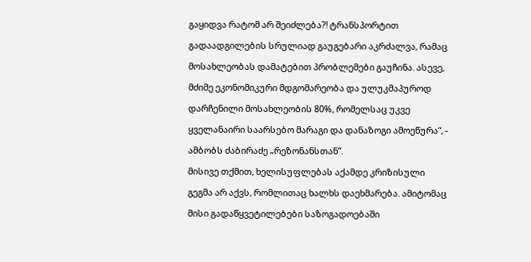გაყიდვა რატომ არ შეიძლება?! ტრანსპორტით გადაადგილების სრულიად გაუგებარი აკრძალვა, რამაც მოსახლეობას დამატებით პრობლემები გაუჩინა. ასევე, მძიმე ეკონომიკური მდგომარეობა და ულუკმაპუროდ დარჩენილი მოსახლეობის 80%, რომელსაც უკვე ყველანაირი საარსებო მარაგი და დანაზოგი ამოეწურა“, - ამბობს ძაბირაძე „რეზონანსთან“.
მისივე თქმით, ხელისუფლებას აქამდე კრიზისული გეგმა არ აქვს, რომლითაც ხალხს დაეხმარება. ამიტომაც მისი გადაწყვეტილებები საზოგადოებაში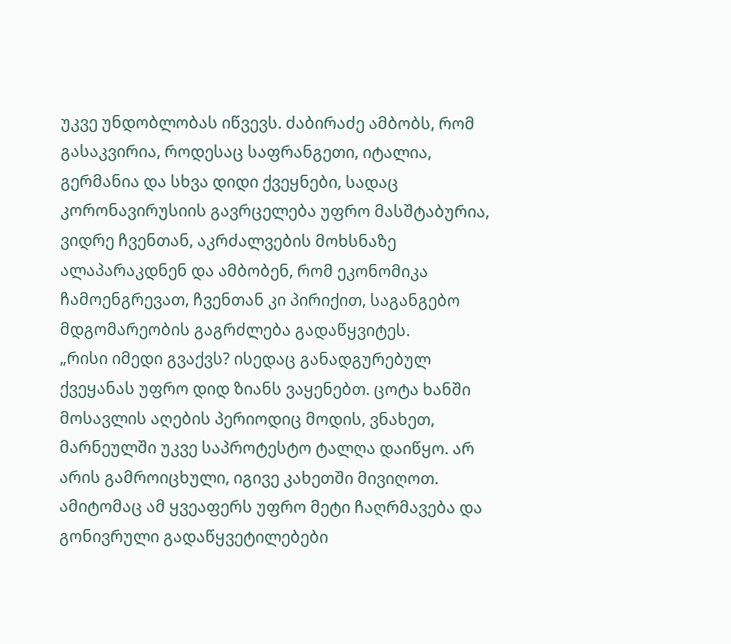უკვე უნდობლობას იწვევს. ძაბირაძე ამბობს, რომ გასაკვირია, როდესაც საფრანგეთი, იტალია, გერმანია და სხვა დიდი ქვეყნები, სადაც კორონავირუსიის გავრცელება უფრო მასშტაბურია, ვიდრე ჩვენთან, აკრძალვების მოხსნაზე ალაპარაკდნენ და ამბობენ, რომ ეკონომიკა ჩამოენგრევათ, ჩვენთან კი პირიქით, საგანგებო მდგომარეობის გაგრძლება გადაწყვიტეს.
„რისი იმედი გვაქვს? ისედაც განადგურებულ ქვეყანას უფრო დიდ ზიანს ვაყენებთ. ცოტა ხანში მოსავლის აღების პერიოდიც მოდის, ვნახეთ, მარნეულში უკვე საპროტესტო ტალღა დაიწყო. არ არის გამროიცხული, იგივე კახეთში მივიღოთ. ამიტომაც ამ ყვეაფერს უფრო მეტი ჩაღრმავება და გონივრული გადაწყვეტილებები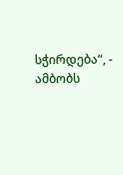სჭირდება“, - ამბობს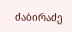ძაბირაძე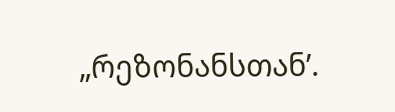„რეზონანსთან’.